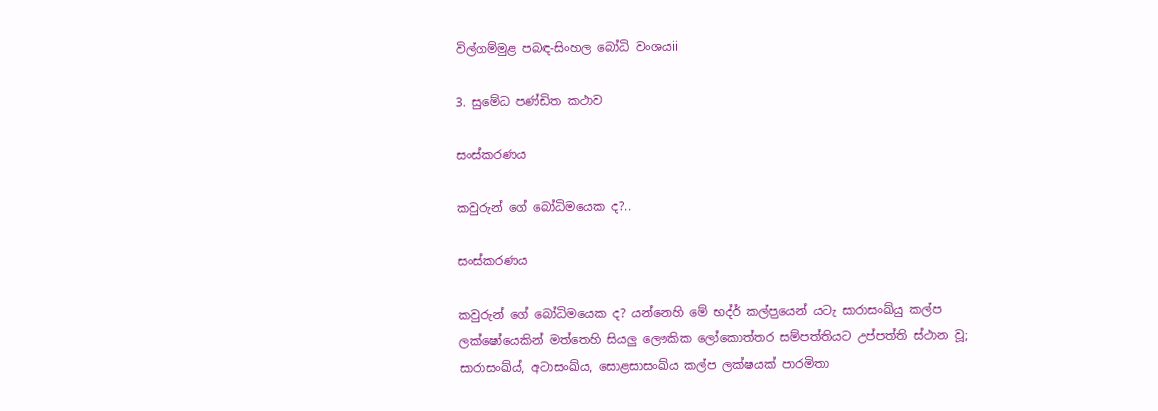විල්ගම්මුළ පබඳ-සිංහල බෝධි වංශයii

3. සු‍මේධ පණ්ඩිත කථාව

සංස්කරණය

කවුරුන්‍‍ ගේ බෝධි‍මයෙක ද?..

සංස්කරණය

කවුරුන්‍‍ ගේ බෝධි‍මයෙක ද? යන්නෙහි ‍‍මේ භද්ර් කල්ප‍ුයෙන් යටැ සාරාසංඛ්යු කල්ප ලක්ෂ‍ෝයෙකින් මත්‍‍තෙහි සියලු ‍‍ලෞකික ‍‍ලෝකොත්තර සම්පත්තියට උප්පත්ති ස්ථාන වූ; සාරාසංඛ්ය්, අටාසංඛ්ය‍, සොළසාසංඛ්ය කල්ප ලක්ෂයක් පාරමිතා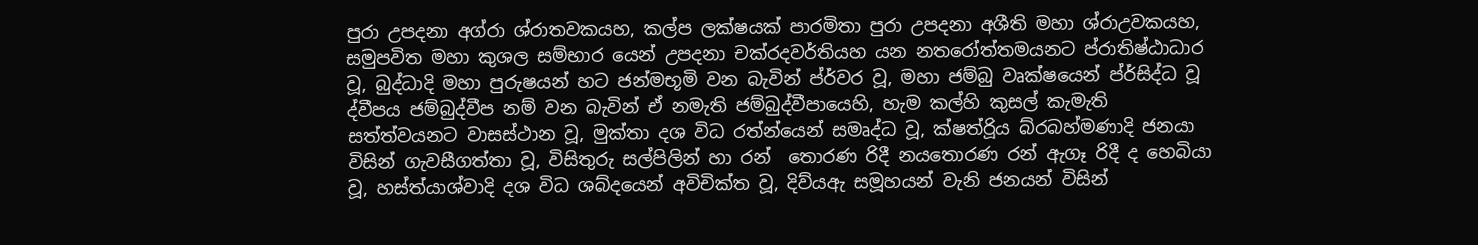පුරා උපදනා අග්රා ශ්රාතවකයහ, කල්ප ලක්ෂයක් පාරමිතා පුරා උපදනා අශීති මහා ශ්රාඋවකයහ, සමුපවිත මහා කුශල සම්භාර‍ යෙන් උපදනා චක්රදවර්තියහ යන න‍තරෝත්තමයනට ප්රාතිෂ්ඨාධාර වූ, බුද්ධාදි මහා පුරුෂයන් හට ජන්මභූමි වන බැවින් ප්ර්වර වූ, මහා ජම්බු වෘක්ෂ‍යෙන් ප්ර්සිද්ධ වූ ද්වීපය ජම්බුද්වීප නම් වන බැවින් ඒ නමැති ජම්බුද්වීප‍ායෙහි, හැම කල්හි කුසල් කැමැති සත්ත්වයනට වාසස්ථාන වූ, මුක්තා දශ විධ රත්න්යෙන් සමෘද්ධ වූ, ක්ෂත්රිූය බ්රබහ්මණාදි ජනයා විසින් ගැවසීගත්තා වූ, විසිතුරු සල්පිලින් හා රන් ‍‍‍‍‍‍ තොරණ රිදී ‍‍නයතොරණ රන් ඇගෑ රිදී ද ‍‍හෙබියා වූ, හස්ත්යාශ්වාදි දශ විධ ශබ්ද‍යෙන් අවිචික්ත වූ, දිව්යඇ සමූහයන් වැනි ජනයන් විසින්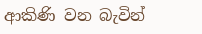ආකිණි වන බැවින්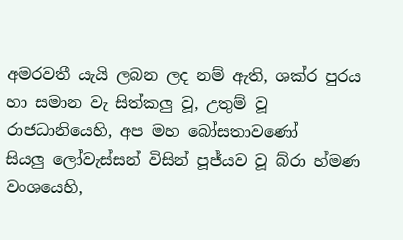අමරවතී යැයි ලබන ලද නම් ඇති, ශක්ර පුරය හා සමාන වැ සිත්කලු වූ, උතුම් වූ රාජධානි‍යෙහි, අප මහ ‍බෝසතා‍වණෝ සියලු ‍‍ලෝවැස්සන් විසින් පූජ්යව වූ බ්රා හ්මණ වංශ‍‍යෙහි,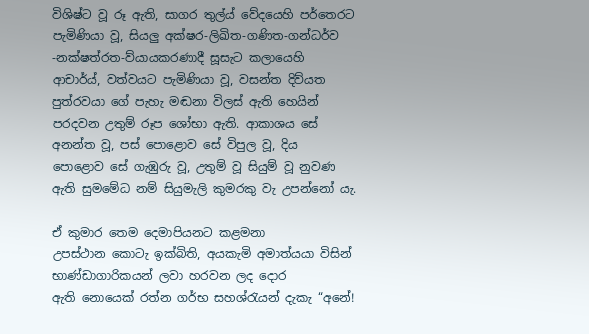විශිෂ්ට වූ රූ ඇති, සාගර තුල්ය් ‍‍වේද‍යෙහි පර්තෙරට පැමිණියා වූ, සියලු අක්ෂර-ලිඛිත-ගණිත-ගන්ධර්ව -නක්ෂත්රත-ව්යායකරණාදී සූසැට කලා‍යෙහි ආචාර්ය්, වත්වයට පැමිණියා වූ, වසන්ත දිව්යත පුත්රවයා‍‍ ගේ පැහැ මඬනා විලස් ඇති ‍හෙයින් පරදවන උතුම් රූප ‍ශෝභා ඇති. ආකාශය ‍‍සේ අනන්ත වූ, පස් පොළොව ‍‍සේ විපුල වූ, දිය පොළොව ‍සේ ගැඹුරු වූ, උතුම් වූ සියුම් වූ නුවණ ඇති සු‍මමේධ නම් සියුමැලි කුමරකු වැ උපන්‍‍නෝ යැ.

ඒ කුමාර ‍‍තෙම ‍‍දෙමාපියනට කළමනා උපස්ථාන ‍කොටැ ඉක්බිති, අයකැමි අමාත්ය‍යා විසින් භාණ්ඩාගාරිකයන් ලවා හරවන ලද ‍‍දොර ඇති ‍‍නොයෙක් රත්න ගර්භ සහශ්රැයන් දැකැ “අ‍නේ!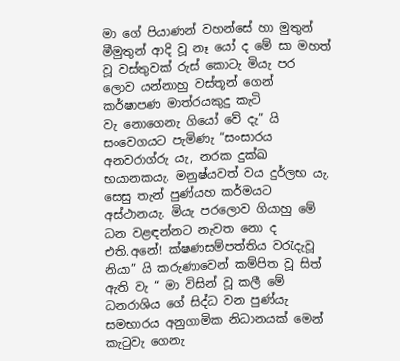මා ‍ගේ පියාණන් වහන්‍‍සේ හා මුතුන් මීමුතුන් ආදි වූ නෑ‍ යෝ ද ‍‍මේ සා මහත් වූ වස්තුවක් රුස් ‍‍කොටැ මියැ පර‍ ලොව යන්නාහු වස්තූන් ‍‍ගෙන් කර්ෂාපණ මාත්ර‍යකුදු කැටි වැ ‍නො‍ගෙනැ ගි‍යෝ වේ දැ” යි සං‍‍වෙගයට පැමිණැ “සංසාරය අනවරාග්රු යැ, නරක දුක්ඛ භයානකයැ. මනුෂ්යවත් වය දුර්ලභ යැ. සෙසු තැන් පුණ්යහ කර්මයට අස්ථානයැ. මියැ පරලොව ගියාහු මේ ධන වළඳන්නට නැවත නො ද එති.අනේ! ක්ෂණසම්පත්තිය වරැදැවූ නියා” යි කරුණාවෙන් කම්පිත වූ සිත් ඇති වැ “ මා විසින් වූ කලී මේ ධනරාශිය ගේ සිද්ධ වන පුණ්යැ සමභාරය අනුගාමික නිධානයක් මෙන් කැටුවැ ගෙනැ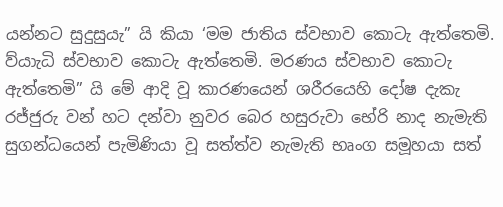යන්නට සුදුසුයැ” යි කියා ‘මම ජාතිය ස්වභාව කොටැ ඇත්තෙමි. ව්යාැධි ස්වභාව කොටැ ඇත්තෙමි. මරණය ස්වභාව කොටැ ඇත්තෙමි” යි මේ ආදි වූ කාරණයෙන් ශරීරයෙහි දෝෂ දැකැ රජ්ජුරු වන් හට දන්වා නුවර බෙර හසුරුවා භේරි නාද නැමැති සුගන්ධයෙන් පැමිණියා වූ සත්ත්ව නැමැති භෘංග සමූහයා සත්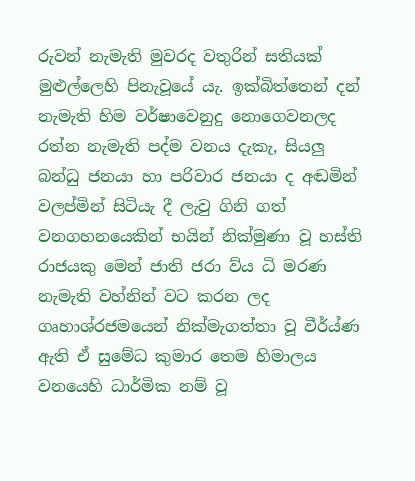රුවන් නැමැති මුවරද වතුරින් සතියක් මුළුල්ලෙහි පිනැවූයේ යැ. ඉක්බිත්තෙන් දන් නැමැති හිම වර්ෂාවෙනුදු නොගෙවනලද රත්න නැමැති පද්ම වනය දැකැ, සියලු බන්ධු ජනයා හා පරිවාර ජනයා ද අඬමින් වලප්මින් සිටියැ දී ලැවු ගිනි ගත් වනගහනයෙකින් භයින් නික්මුණා වූ හස්ති රාජයකු මෙන් ජාති ජරා ව්ය ධි මරණ නැමැති වහ්නින් වට කරන ලද ගෘහාශ්රජමයෙන් නික්මැගත්තා වූ වීර්ය්ණ ඇති ඒ සුමේධ කුමාර තෙම හිමාලය වනයෙහි ධාර්මික නම් වූ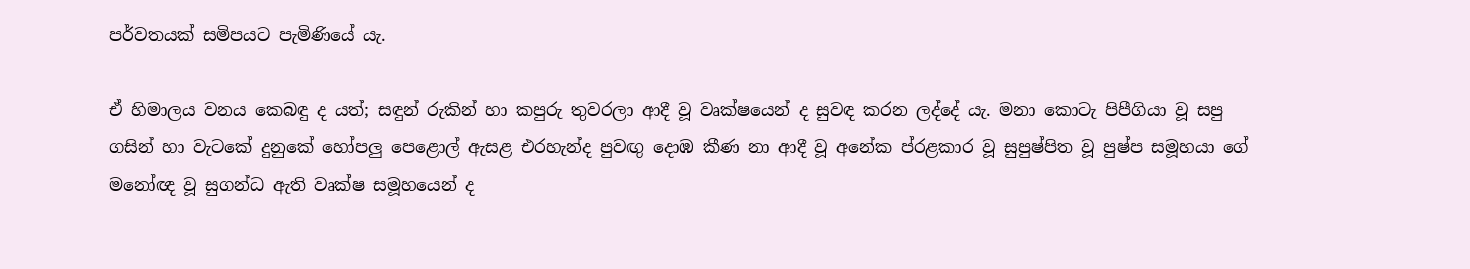පර්වතයක් සමිපයට පැමිණියේ යැ.

ඒ හිමාලය වනය කෙබඳු ද යත්; සඳුන් රුකින් හා කපුරු තුවරලා ආදී වූ වෘක්ෂයෙන් ද සුවඳ කරන ලද්දේ යැ. මනා කොටැ පිපීගියා වූ සපු ගසින් හා වැටකේ දුනුකේ හෝපලු පෙළොල් ඇසළ එරහැන්ද පුවඟු දොඹ කීණ නා ආදී වූ අනේක ප්රළකාර වූ සුපුෂ්පිත වූ පුෂ්ප සමූහයා ගේ මනෝඥ වූ සුගන්ධ ඇති වෘක්ෂ සමූහයෙන් ද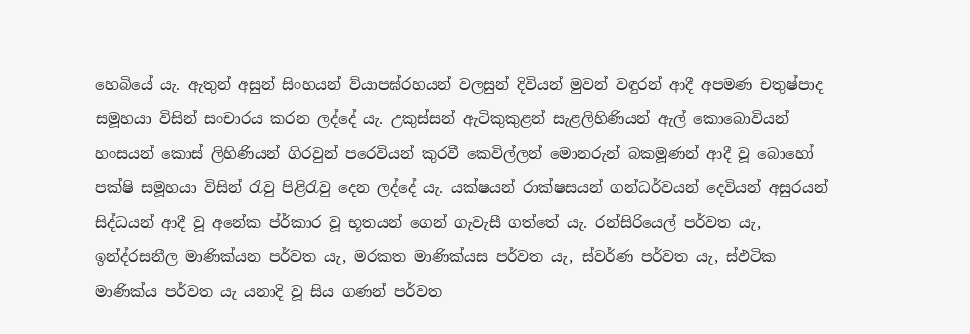හෙබියේ යැ. ඇතුන් අසුන් සිංහයන් ව්යාපඝ්රහයන් වලසුන් දිවියන් මුවන් වඳුරන් ආදී අපමණ චතුෂ්පාද සමූහයා විසින් සංචාරය කරන ලද්දේ යැ. උකුස්සන් ඇටිකුකුළන් සැළලිහිණියන් ඇල් කොබොවියන් හංසයන් කොස් ලිහිණියන් ගිරවුන් පරෙවියන් කුරවී කෙවිල්ලන් මොනරුන් බකමූණන් ආදී වූ බොහෝ පක්ෂි සමූහයා විසින් රැවු පිළිරැවු දෙන ලද්දේ යැ. යක්ෂයන් රාක්ෂසයන් ගන්ධර්වයන් දෙවියන් අසුරයන් සිද්ධයන් ආදී වූ අනේක ප්ර්කාර වූ භූතයන් ගෙන් ගැවැසී ගත්තේ යැ. රන්සිරියෙල් පර්වත යැ, ඉන්ද්රසනීල මාණික්යන පර්වත යැ, මරකත මාණික්යස පර්වත යැ, ස්වර්ණ පර්වත යැ, ස්ඵටික මාණික්ය පර්වත යැ යනාදි වූ සිය ගණන් පර්වත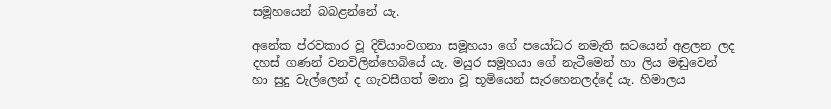සමූහයෙන් බබළන්නේ යැ.

අනේක ප්රවකාර වූ දිව්යාංවගනා සමූහයා ගේ පයෝධර නමැති ඝටයෙන් අළලන ලද දහස් ගණන් වනවිලින්හෙබියේ යැ. මයුර සමූහයා ගේ නැටීමෙන් හා ලිය මඬුවෙන් හා සුදු වැල්ලෙන් ද ගැවසීගත් මනා වූ භූමියෙන් සැරහෙනලද්දේ යැ. හිමාලය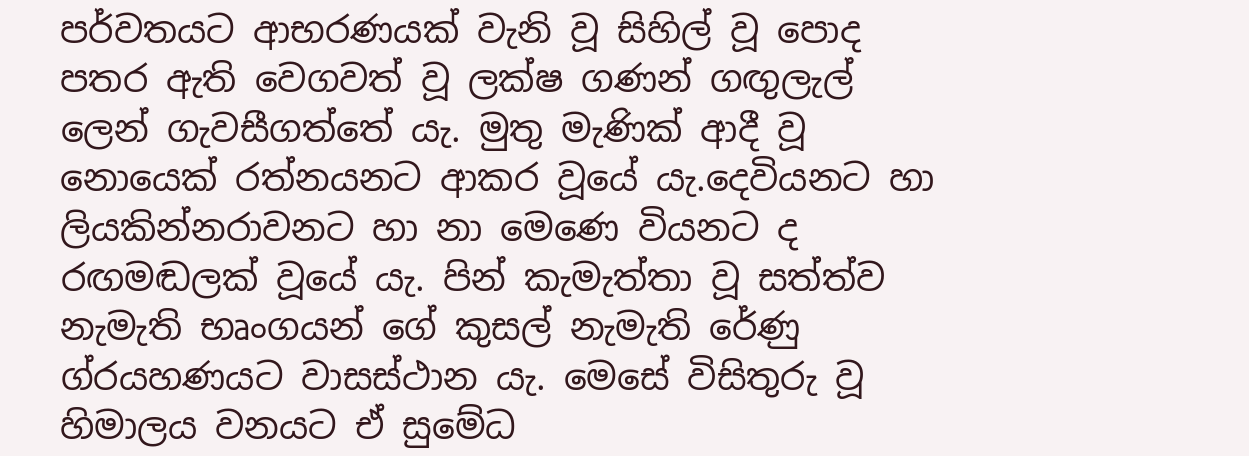පර්වතයට ආභරණයක් වැනි වූ සිහිල් වූ පොද පතර ඇති වෙගවත් වූ ලක්ෂ ගණන් ගඟුලැල් ලෙන් ගැවසීගත්තේ යැ. මුතු මැණික් ආදී වූ නොයෙක් රත්නයනට ආකර වූයේ යැ.දෙවියනට හා ලියකින්නරාවනට හා නා මෙණෙ වියනට ද රඟමඬලක් වූයේ යැ. පින් කැමැත්තා වූ සත්ත්ව නැමැති භෘංගයන් ගේ කුසල් නැමැති රේණු ග්රයහණයට වාසස්ථාන යැ. මෙසේ විසිතුරු වූ හිමාලය වනයට ඒ සුමේධ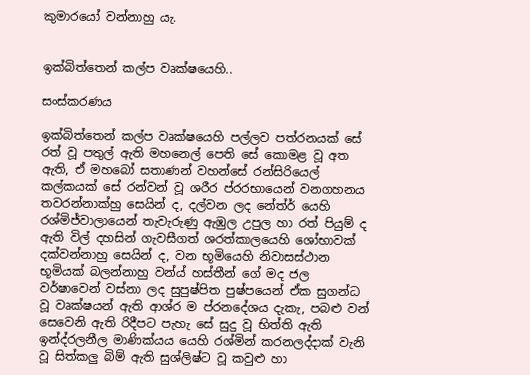කුමාරයෝ වන්නාහු යැ.


ඉක්බිත්තෙන් කල්ප වෘක්ෂයෙහි..

සංස්කරණය

ඉක්බිත්තෙන් කල්ප වෘක්ෂයෙහි පල්ලව පත්රනයක් සේ රත් වූ පතුල් ඇති මහනෙල් පෙති සේ කොමළ වූ අත ඇති, ඒ මහබෝ සතාණන් වහන්සේ රන්සිරියෙල් කල්කයක් සේ රන්වන් වූ ශරීර ප්රරභායෙන් වනගහනය තවරන්නාක්හු සෙයින් ද, දල්වන ලද නේත්ර් යෙහි රශ්මිජ්වාලායෙන් තැවැරුණු ඇඹුල උපුල හා රත් පියුම් ද ඇති විල් දහසින් ගැවසීගත් ශරත්කාලයෙහි ශෝභාවක් දක්වන්නාහු සෙයින් ද, වන භූමියෙහි නිවාසස්ථාන භූමියක් බලන්නාහු වන්ය් හස්තීන් ගේ මද ජල වර්ෂාවෙන් වස්නා ලද සුපුෂ්පිත පුෂ්පයෙන් ඒක සුගන්ධ වූ වෘක්ෂයන් ඇති ආශ්ර ම ප්රනදේශය දැකැ, පබළු වන් සෙවෙනි ඇති රිදීපට පැහැ සේ සුදු වූ භිත්ති ඇති ඉන්ද්රලනීල මාණික්යය යෙහි රශ්මින් කරනලද්දාක් වැනි වූ සිත්කලු බිම් ඇති සුශ්ලිෂ්ට වූ කවුළු හා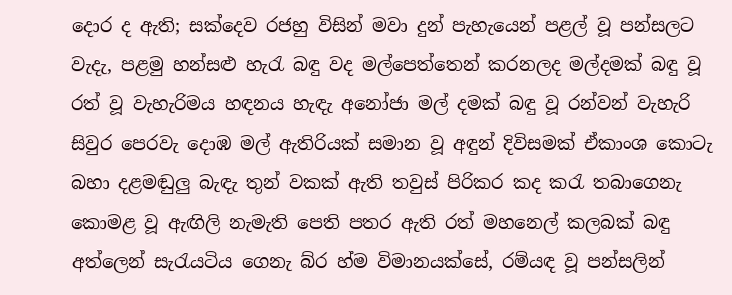දොර ද ඇති; සක්දෙව රජහු විසින් මවා දුන් පැහැයෙන් පළල් වූ පන්සලට වැදැ, පළමු හන්සළු හැරැ බඳු වද මල්පෙත්තෙන් කරනලද මල්දමක් බඳු වූ රත් වූ වැහැරිමය හඳනය හැඳැ අනෝජා මල් දමක් බඳු වූ රන්වන් වැහැරි සිවුර පෙරවැ දොඹ මල් ඇතිරියක් සමාන වූ අඳුන් දිවිසමක් ඒකාංශ කොටැ බහා දළමඬුලු බැඳැ තුන් වකක් ඇති තවුස් පිරිකර කද කරැ තබාගෙනැ කොමළ වූ ඇඟිලි නැමැති පෙති පතර ඇති රත් මහනෙල් කලබක් බඳු අත්ලෙන් සැරැයටිය ගෙනැ බ්ර හ්ම විමානයක්සේ, රම්යඳ වූ පන්සලින්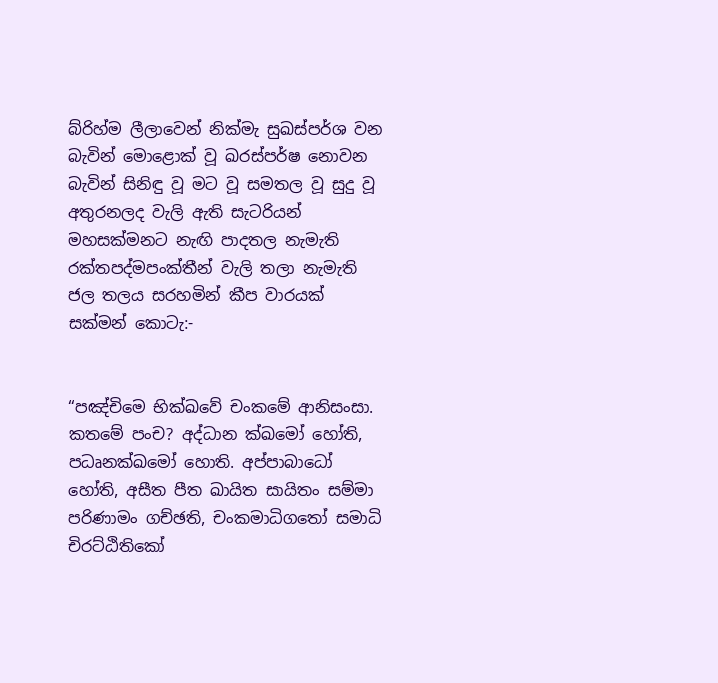බ්රිහ්ම ලීලාවෙන් නික්මැ සුඛස්පර්ශ වන බැවින් මොළොක් වූ ඛරස්පර්ෂ නොවන බැවින් සිනිඳු වූ මට වූ සමතල වූ සුදු වූ අතුරනලද වැලි ඇති සැටරියන් මහසක්මනට නැඟි පාදතල නැමැති රක්තපද්මපංක්තීන් වැලි තලා නැමැති ජල තලය සරහමින් කීප වාරයක් සක්මන් කොටැ:-


“පඤ්චිමෙ භික්ඛවේ චංකමේ ආනිසංසා. කත‍මේ පංච? අද්ධාන ක්ඛමෝ හෝති, පධෘනක්ඛමෝ හොති. අප්පාබාධෝ හෝති, අසීත පීත ඛායිත සායිතං සම්මා පරිණාමං ගච්ඡති, චංකමාධිගතෝ සමාධි චිරට්ඨිතිකෝ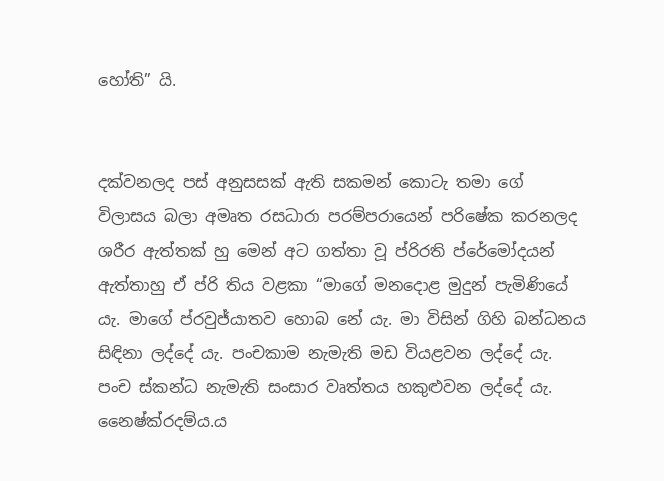හෝති” යි.


දක්වනලද පස් අනුසසක් ඇති සකමන් කොටැ තමා ‍ගේ විලාසය බලා අමෘත රසධාරා පරම්පරායෙන් පරිෂේක කරනලද ශරීර ඇත්තක් හු මෙන් අට ගත්තා වූ ප්රිරති ප්රේමෝදයන් ඇත්තාහු ඒ ප්රි තිය වළකා “මාගේ මනදොළ මුදුන් පැමිණියේ යැ. මාගේ ප්ර‍වුජ්යාතව හොබ නේ යැ. මා විසින් ගිහි බන්ධනය සිඳිනා ලද්දේ යැ. පංචකාම නැමැති මඩ වියළවන ලද්දේ යැ. පංච ස්කන්ධ නැමැති සංසාර වෘත්තය හකුළුවන ලද්දේ යැ. නෛෂ්ක්රදම්ය.ය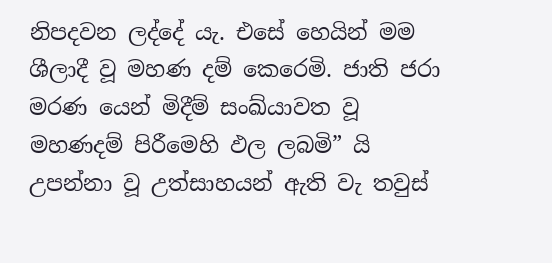නිපදවන ලද්දේ යැ. එසේ හෙයින් මම ශීලාදී වූ මහණ දම් කෙරෙමි. ජාති ජරා මරණ යෙන් මිදීම් සංඛ්යාවත වූ මහණදම් පිරීමෙහි ඵල ලබමි” යි උපන්නා වූ උත්සාහයන් ඇති වැ තවුස්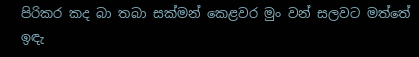පිරිකර කද බා තබා සක්මන් කෙළවර මුං වන් සලවට මත්තේ ඉඳැ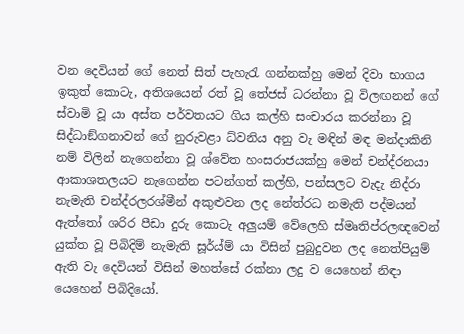වන දෙවියන් ගේ නෙත් සිත් පැහැරැ ගන්නක්හු මෙන් දිවා භාගය ඉකුත් කොටැ, අතිශයෙන් රත් වූ තේජස් ධරන්නා වූ විලඟනන් ගේ ස්වාමි වූ යා අස්ත පර්වතයට ගිය කල්හි සංචාරය කරන්නා වූ සිද්ධාඞ්ගනාවන් ගේ නුරුවළා ධ්වනිය අනු වැ මඳින් මඳ මන්දාකිනි නම් විලින් නැගෙන්නා වූ ශ්වේත හංසරාජයක්හු මෙන් චන්ද්රනයා ආකාශතලයට නැගෙන්න පටන්ගත් කල්හි, පන්සලට වැදැ නිද්රා නැමැති චන්ද්රලරශ්මීන් අකුළුවන ලද නේත්රධ නමැති පද්මයන් ඇත්තෝ ශරිර පීඩා දුරු කොටැ අලුයම් වේලෙහි ස්මෘතිප්රලඥවෙන් යුක්ත වූ පිබිදිම් නැමැති සූර්ය්ම් යා විසින් පුබුදුවන ලද නෙත්පියුම් ඇති වැ දෙවියන් විසින් මහත්සේ රක්නා ලදු ව යෙහෙන් නිඳා යෙහෙන් පිබිදියෝ.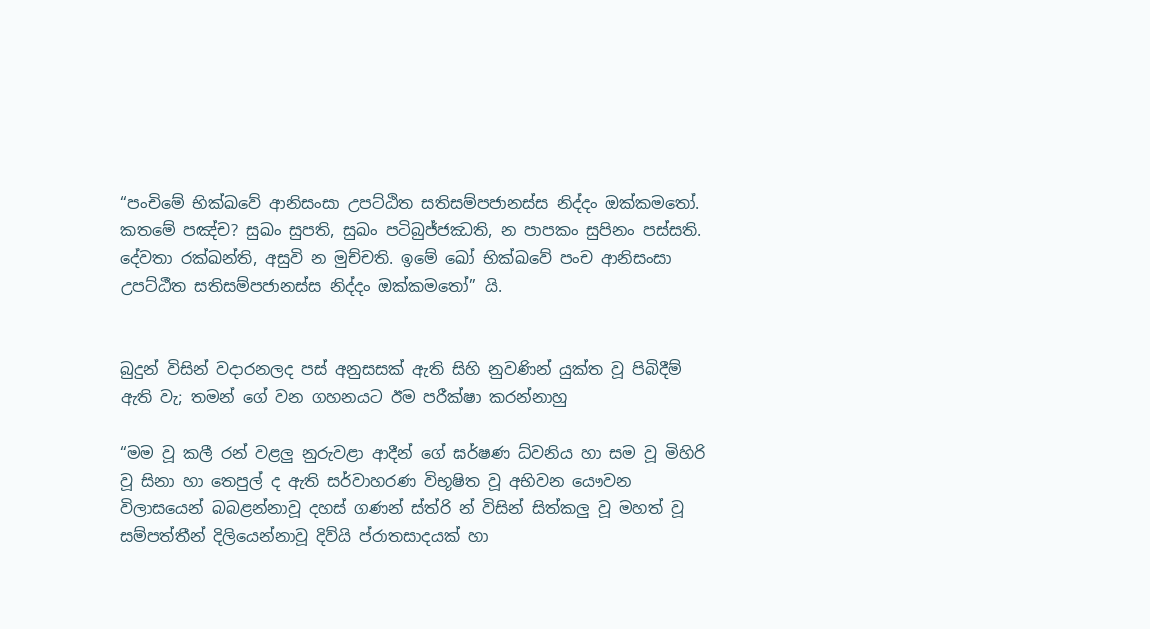“පංචිමේ භික්ඛවේ ආනිසංසා උපට්ඨිත සතිසම්පජානස්ස නිද්දං ඔක්කමතෝ. කතමේ පඤ්ච? සුඛං සුපති, සුඛං පටිබුජ්ජඣති, න පාපකං සුපිනං පස්සති. දේවතා රක්ඛන්ති, අසුවි න මුච්චති. ඉමේ ඛෝ භික්ඛවේ පංච ආනිසංසා උපට්ඨීත සතිසම්පජානස්ස නිද්දං ඔක්කමතෝ” යි.


බුදුන් විසින් වදාරනලද පස් අනුසසක් ඇති සිහි නුවණින් යුක්ත වූ පිබිදීම් ඇති වැ; තමන් ගේ වන ගහනයට ඊම පරීක්ෂා කරන්නාහු

“මම වූ කලී රන් වළලු නුරුවළා ආදීන් ගේ ඝර්ෂණ ධ්වනිය හා සම වූ මිහිරි වූ සිනා හා තෙපුල් ද ඇති සර්වාහරණ විභූෂිත වූ අභිවන යෞවන විලාසයෙන් බබළන්නාවූ දහස් ගණන් ස්ත්රි න් විසින් සිත්කලු වූ මහත් වූ සම්පත්තීන් දිලියෙන්නාවූ දිව්යි ප්රාතසාදයක් හා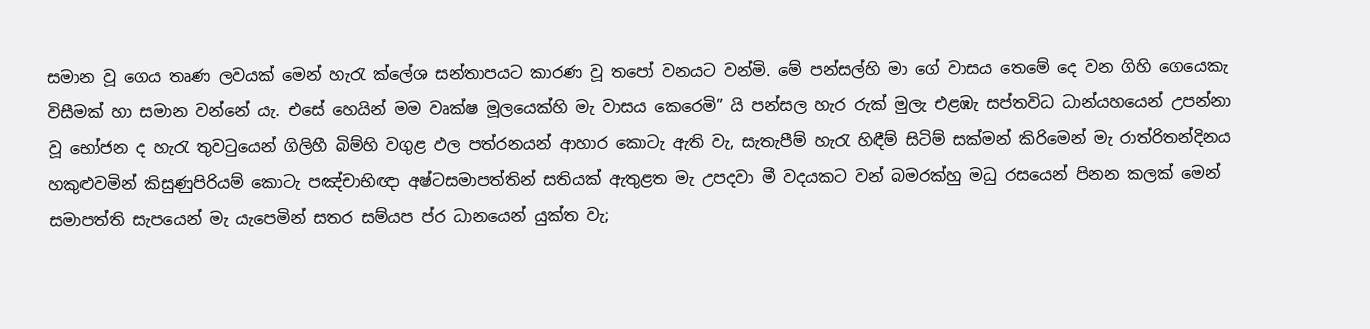සමාන වූ ගෙය තෘණ ලවයක් මෙන් හැරැ ක්ලේශ සන්තාපයට කාරණ වූ තපෝ වනයට වන්මි. මේ පන්සල්හි මා ගේ වාසය තෙමේ දෙ වන ගිහි ගෙයෙකැ විසීමක් හා සමාන වන්නේ යැ. එසේ හෙයින් මම වෘක්ෂ මූලයෙක්හි මැ වාසය කෙරෙමි” යි පන්සල හැර රුක් මුලැ එළඹැ සප්තවිධ ධාන්යහයෙන් උපන්නා වූ භෝජන ද හැරැ තුවටුයෙන් ගිලිහී බිම්හි වගුළ ඵල පත්රනයන් ආහාර කොටැ ඇති වැ, සැතැපීම් හැරැ හිඳීම් සිටිම් සක්මන් කිරිමෙන් මැ රාත්රිතන්දිනය හකුළුවමින් කිසුණුපිරියම් කොටැ පඤ්චාභිඥා අෂ්ටසමාපත්තින් සතියක් ඇතුළත මැ උපදවා මී වදයකට වන් බමරක්හු මධු රසයෙන් පිනන කලක් මෙන් සමාපත්ති සැපයෙන් මැ යැපෙමින් සතර සම්යප ප්ර ධානයෙන් යුක්ත වැ;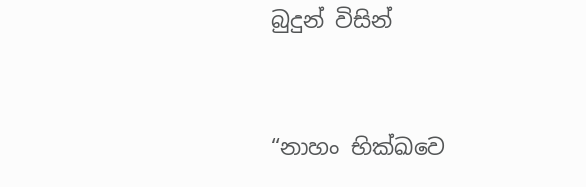බුදුන් විසින්


“නාහං භික්ඛවෙ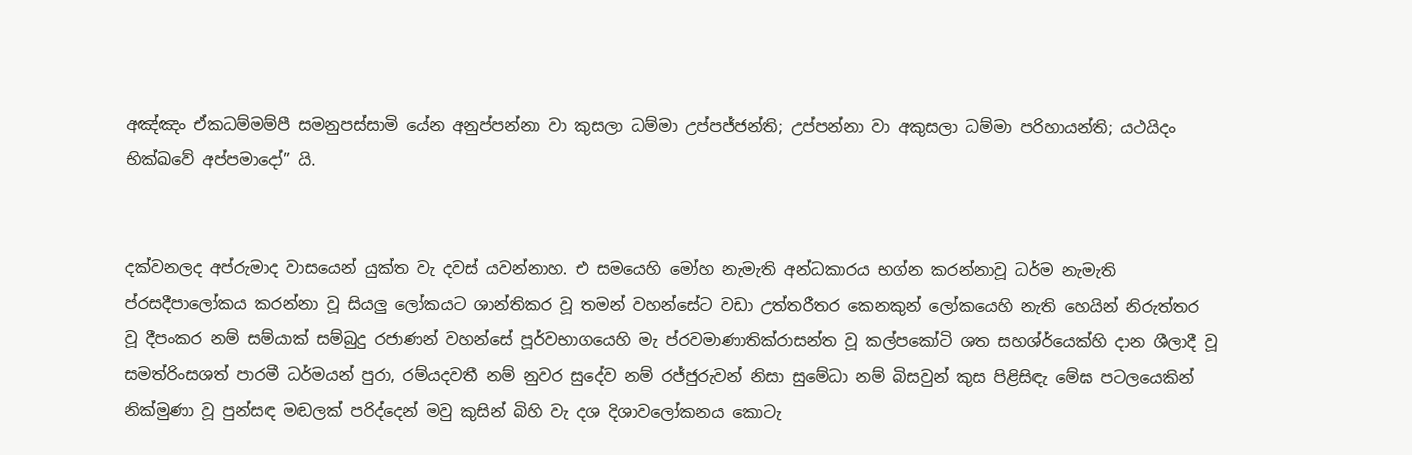අඤ්ඤං ඒකධම්මම්පී සමනුපස්සාමි යේන අනුප්පන්නා වා කුසලා ධම්මා උප්පජ්ජන්ති; උප්පන්නා වා අකුසලා ධම්මා පරිහායන්ති; යථයිදං භික්ඛවේ අප්පමාදෝ” යි.


දක්වනලද අප්රුමාද වාසයෙන් යුක්ත වැ දවස් යවන්නාහ. එ සමයෙහි මෝහ නැමැති අන්ධකාරය භග්න කරන්නාවූ ධර්ම නැමැති ප්රසදීපාලෝකය කරන්නා වූ සියලු ලෝකයට ශාන්තිකර වූ තමන් වහන්සේට වඩා උත්තරීතර කෙනකුන් ලෝකයෙහි නැති හෙයින් නිරුත්තර වූ දීපංකර නම් සම්යාක් සම්බුදු රජාණන් වහන්සේ පූර්වභාගයෙහි මැ ප්රවමාණාතික්රාසන්ත වූ කල්පකෝටි ශත සහශ්ර්යෙක්හි දාන ශීලාදී වූ සමත්රිංසශත් පාරමී ධර්මයන් පුරා, රම්යදවතී නම් නුවර සුදේව නම් රජ්ජුරුවන් නිසා සුමේධා නම් බිසවුන් කුස පිළිසිඳැ මේඝ පටලයෙකින් නික්මුණා වූ පුන්සඳ මඬලක් පරිද්දෙන් මවු කුසින් බිහි වැ දශ දිශාවලෝකනය කොටැ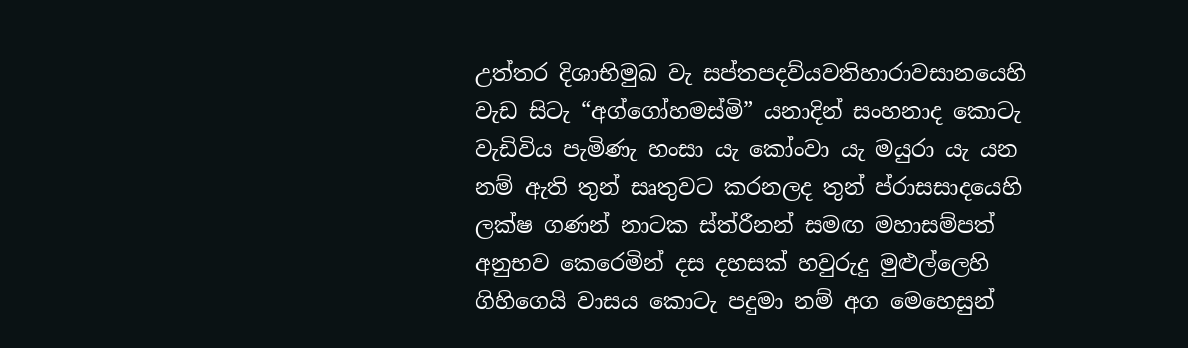උත්තර දිශාභිමුඛ වැ සප්තපදව්යවතිහාරාවසානයෙහි වැඩ සිටැ “අග්ගෝහමස්මි” යනාදින් සංහනාද කොටැ වැඩිවිය පැමිණැ හංසා යැ කෝංවා යැ මයුරා යැ යන නම් ඇති තුන් සෘතුවට කරනලද තුන් ප්රාසසාදයෙහි ලක්ෂ ගණන් නාටක ස්ත්රීනන් සමඟ මහාසම්පත් අනුභව කෙරෙමින් දස දහසක් හවුරුදු මුළුල්ලෙහි ගිහිගෙයි වාසය කොටැ පදුමා නම් අග මෙහෙසුන්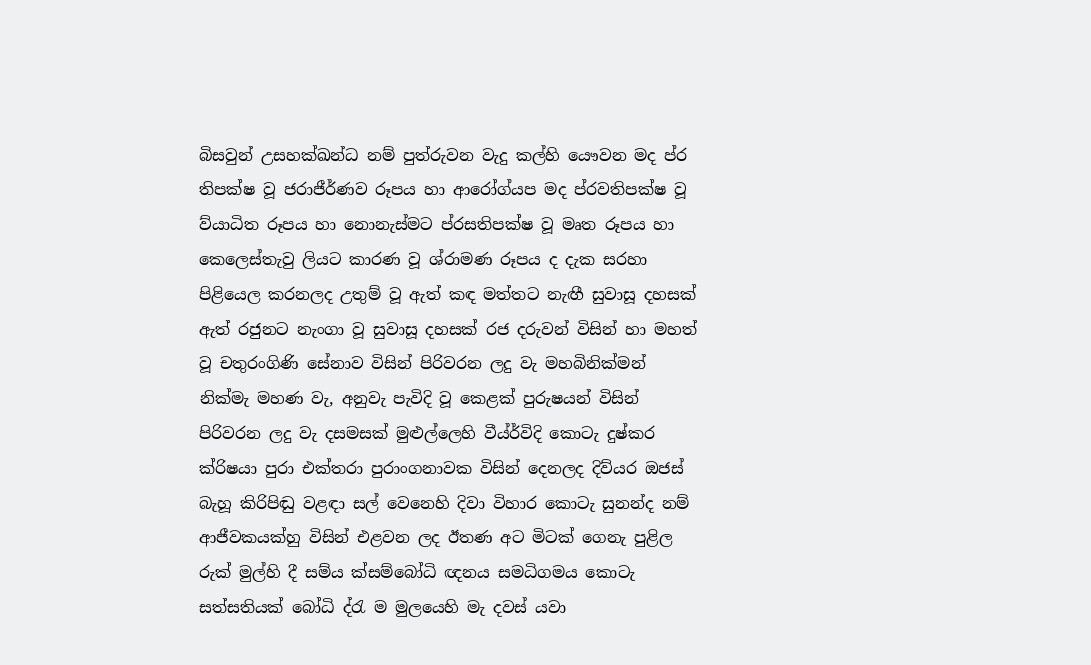බිසවුන් උසහක්ඛන්ධ නම් පුත්රුවන වැදු කල්හි යෞවන මද ප්ර තිපක්ෂ වූ ජරාජීර්ණව රූපය හා ආරෝග්යප මද ප්රවතිපක්ෂ වූ ව්යා‍ධිත රූපය හා නොනැස්මට ප්රසතිපක්ෂ වූ මෘත රූපය හා කෙලෙස්තැවු ලියට කාරණ වූ ශ්රාමණ රූපය ද දැක සරහා පිළියෙල කරනලද උතුම් වූ ඇත් කඳ මත්තට නැඟී සුවාසූ දහසක් ඇත් රජුනට නැංගා වූ සුවාසූ දහසක් රජ දරුවන් විසින් හා මහත් වූ චතුරංගිණි සේනාව විසින් පිරිවරන ලදු වැ මහබිනික්මන් නික්මැ මහණ වැ, අනුවැ පැවිදි වූ කෙළක් පුරුෂයන් විසින් පිරිවරන ලදු වැ දසමසක් මුළුල්ලෙහි වීය්ර්විදි‍ කොටැ දුෂ්කර ක්රිෂයා පුරා එක්තරා පුරාංගනාවක විසින් දෙනලද දිව්යර ඔජස් බැහූ කිරිපිඬු වළඳා සල් වෙනෙහි දිවා විහාර කොටැ සුනන්ද නම් ආජීවකයක්හු විසින් එළවන ලද ඊතණ අට මිටක් ගෙනැ පුළිල රුක් මුල්හි දී සම්ය ක්සම්බෝධි ඥනය සමධිගමය කොටැ සත්සතියක් බෝධි ද්රැ ම මුලයෙහි මැ දවස් යවා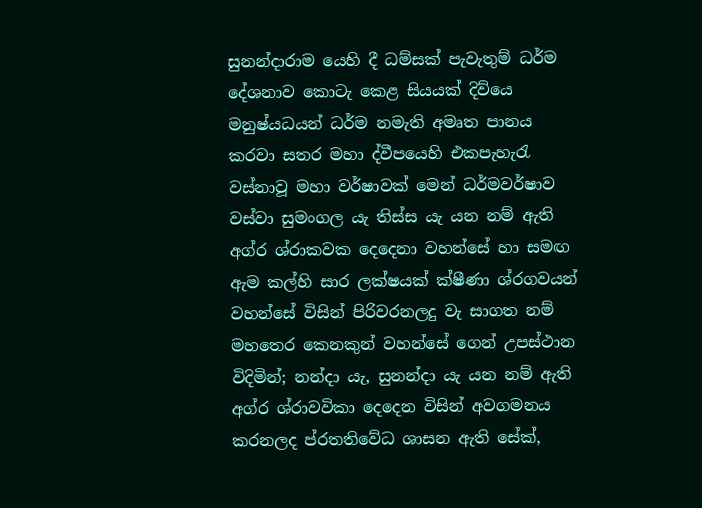සුනන්දාරාම යෙහි දී ධම්සක් පැවැතුම් ධර්ම දේශනාව කොටැ කෙළ සියයක් දිව්යෙ මනුෂ්යධයන් ධර්ම නමැති අමෘත පානය කරවා සතර මහා ද්වීපයෙහි එකපැහැරැ වස්නාවූ මහා වර්ෂාවක් මෙන් ධර්මවර්ෂාව වස්වා සුමංගල යැ තිස්ස යැ යන නම් ඇති අග්ර ශ්රාකවක දෙදෙනා වහන්සේ හා සමඟ ඇම කල්හි සාර ලක්ෂයක් ක්ෂීණා ශ්රගවයන් වහන්සේ විසින් පිරිවරනලදු වැ සාගත නම් මහතෙර කෙනකුන් වහන්සේ ගෙන් උපස්ථාන විදිමින්; නන්දා යැ, සුනන්දා යැ යන නම් ඇති අග්ර ශ්රාවවිකා දෙදෙන විසින් අවගමනය කරනලද ප්රතතිවේධ ශාසන ඇති සේක්,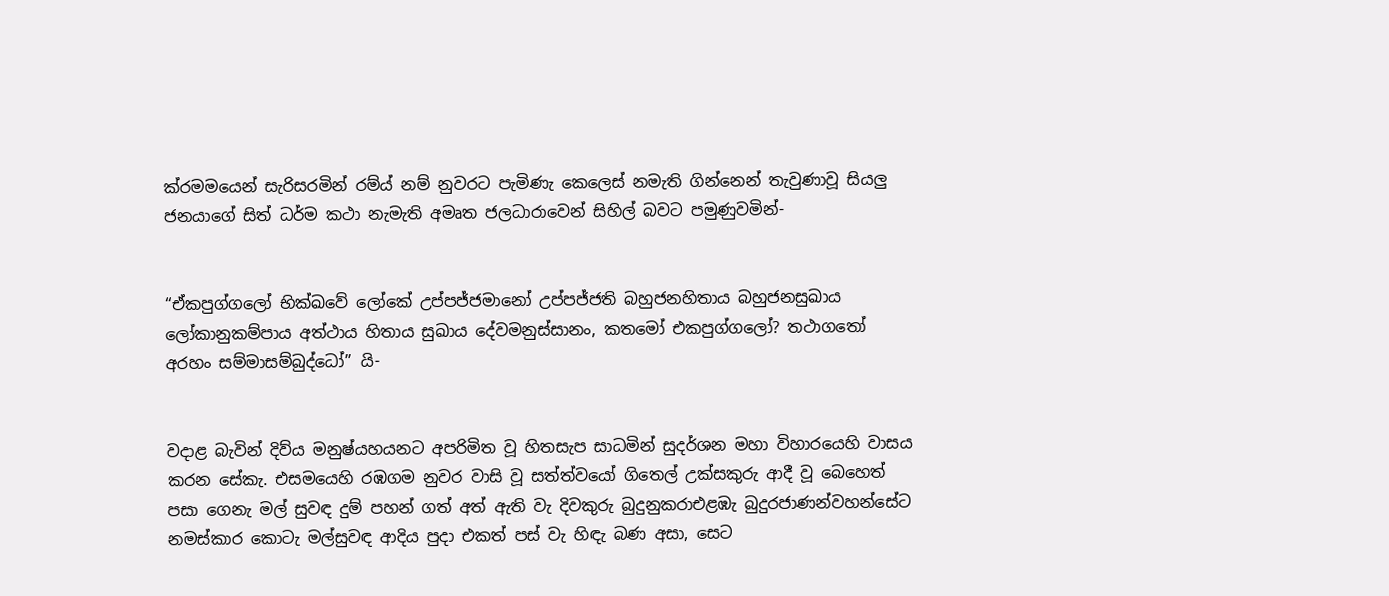ක්රමමයෙන් සැරිසරමින් රම්ය් නම් නුවරට පැමිණැ කෙලෙ‍ස් නමැති ගින්නෙන් තැවුණාවූ සියලු ජනයාගේ සිත් ධර්ම කථා නැමැති අමෘත ජලධාරාවෙන් සිහිල් බවට පමුණුවමින්-


“ඒකපුග්ගලෝ භික්ඛවේ ලෝකේ උප්පජ්ජමානෝ උප්පජ්ජති බහුජනහිතාය බහුජනසුඛාය ලෝකානුකම්පාය අත්ථාය හිතාය සුඛාය දේවමනුස්සානං, කතමෝ එකපුග්ගලෝ? තථාගතෝ අරහං සම්මාසම්බුද්ධෝ” යි-


වදාළ බැවින් දිව්ය මනුෂ්යහයනට අපරිමිත වූ හිතසැප සාධමින් සුදර්ශන මහා විහාරයෙහි වාසය කරන සේකැ. එසමයෙහි රඹගම නුවර වාසි වූ සත්ත්වයෝ ගිතෙල් උක්සකුරු ආදී වූ බෙහෙත් පසා ගෙනැ මල් සුවඳ දුම් පහන් ගත් අත් ඇති වැ දිවකුරු බුදුනුකරාඑළඹැ බුදුරජාණන්වහන්සේට නමස්කාර කොටැ මල්සුවඳ ආදිය පුදා එකත් පස් වැ හිඳැ බණ අසා, සෙට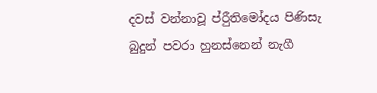දවස් වන්නාවූ ප්රීුතිමෝදය පිණිසැ බුදුන් පවරා හුනස්නෙන් නැගී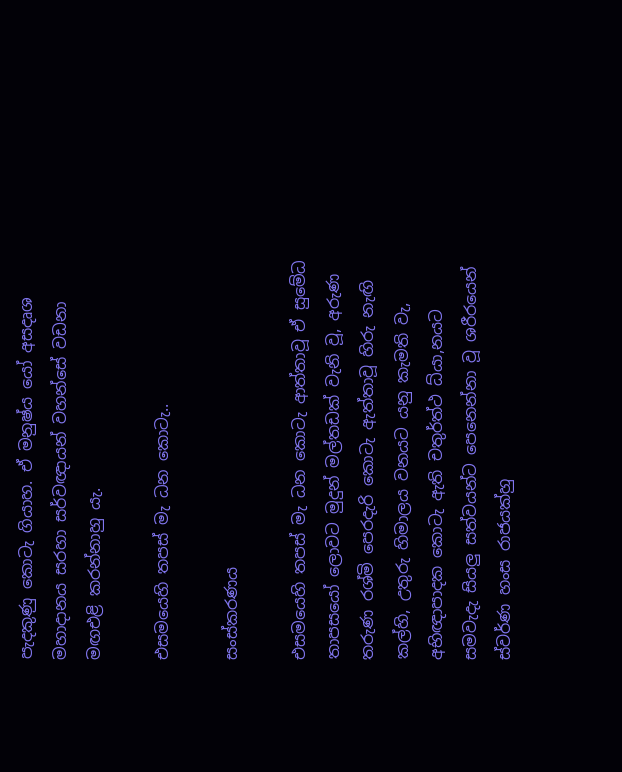පැදකුණු කොටැ ගියාහ. ඒ මනුෂ්ය යෝ අසදෘශ මහාදානය සරහා සර්වඥායන් වහන්සේ වඩනා මඟඑළි කරන්නාහු යැ.

එසමයෙහි තපස් මැ ධන කොටැ..

සංස්කරණය

එසමයෙහි තපස් මැ ධන කොටැ ආත්තාවූ ඒ සුමේධ තාපසයෝ ලොවට මුදුන් මල්තඩක් වැනි වූ, අරුණ තරුණ රශ්මි පෙරදැරි කොටැ ඇත්තාවූ හිරු නැඟි කල්හි, උතුරු හිමාලය වනය‍ට යනු කැමති වැ, අභිඥාපාදක කොටැ ඇති චතුර්ත්ථ ධ්යා,නයට සමවැදැ සියලු සත්වයන්ට පෙනෙන්නා වූ ශරීරයෙන් ස්වර්ණ හංස රාජයක්හු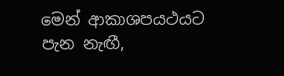මෙන් ආකාශපයථයට පැන නැඟී,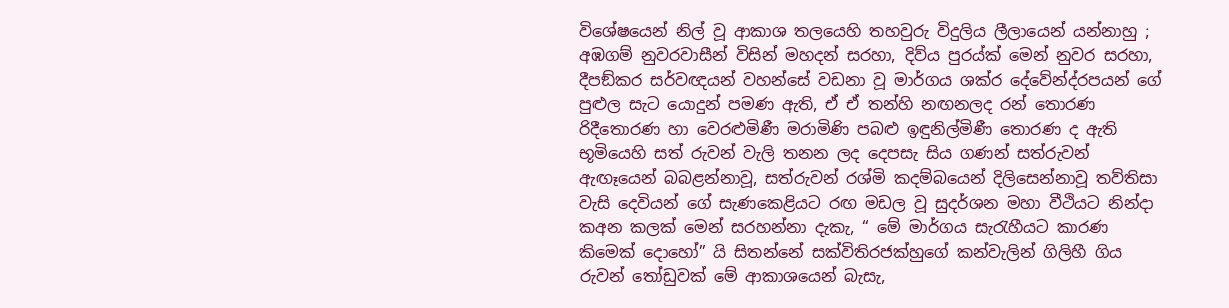විශේෂයෙන් නිල් වූ ආකාශ තලයෙහි තහවුරු විදුලිය ලීලායෙන් යන්නාහු ; අඹගම් නුවරවාසීන් විසින් මහදන් සරහා, දිව්ය පුරය්ක් මෙන් නුවර සරහා, දීපඞ්කර සර්වඥයන් වහන්සේ වඩනා වූ මාර්ගය ශක්ර දේවේන්ද්රපයන් ගේ පුළුල සැට යොදුන් පමණ ඇති, ඒ ඒ තන්හි නඟනලද රන් තොරණ රිදීතොරණ හා වෙරළුමිණී මරාමිණි පබළු ඉඳුනිල්මිණී තොරණ ද ඇති භූමියෙහි සත් රුවන් වැලි තනන ලද දෙපසැ සිය ගණන් සත්රුවන් ඇඟෑයෙන් බබළන්නාවූ, සත්රුවන් රශ්මි කදම්බයෙන් දිලිසෙන්නාවූ තව්තිසා වැසි දෙවියන් ගේ සැණකෙළියට රඟ මඩල වූ සුදර්ශන මහා වීථියට නින්දා කඅන කලක් මෙන් සරහන්නා දැකැ, “ මේ මාර්ගය සැරැහීයට කාරණ කිමෙක් දොහෝ” යි සිතන්නේ සක්විතිරජක්හුගේ කන්වැලින් ගිලිහී ගිය රුවන් තෝඩුවක් මේ ආකාශයෙන් බැසැ,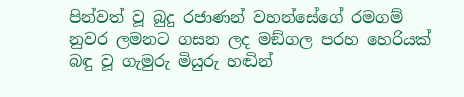පින්වත් වූ බුදු රජාණන් වහන්සේගේ රමගම් නුවර ලමනට ගසන ලද මඞ්ගල පරහ හෙරියක් බඳු වූ ගැමුරු මියුරු හඬින්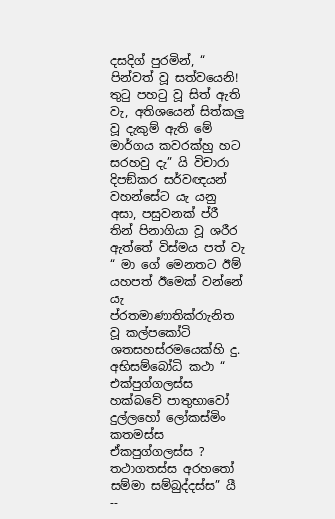දසදිග් පුරමින්, “ පින්වත් වූ සත්වයෙනි! තුටු පහටු වූ සිත් ඇති වැ, අතිශයෙන් සිත්කලු වූ දැකුම් ඇති මේ මාර්ගය කවරක්හු හට සරහවු දැ” යි විචාරා දිපඞ්කර සර්වඥයන් වහන්සේට යැ යනු අසා, පසුවනක් ප්රී තින් පිනාගියා වූ ශරීර ඇත්තේ විස්මය පත් වැ “ මා ගේ මෙනතට ඊම් යහපත් ඊමෙක් වන්නේ යැ ප්රතමාණාතික්රාැනිත වූ කල්පකෝටි ශතසහස්රමයෙක්හි දු. අභිසම්බෝධි කථා “ එක්පුග්ගලස්ස හක්බවේ පාතුභාවෝ දුල්ලහෝ ලෝකස්මිං කතමස්ස ඒකපුග්ගලස්ස ? තථාගතස්ස අරහතෝ සම්මා සම්බුද්දස්ස” යී --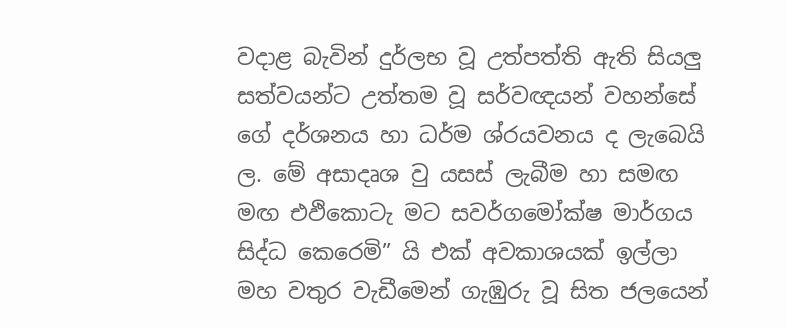වදාළ බැවින් දුර්ලභ වූ උත්පත්ති ඇති සියලු සත්වයන්ට උත්තම වූ සර්වඥයන් වහන්සේ ගේ දර්ශනය හා ධර්ම ශ්රයවනය ද ලැබෙයි ල. මේ අසාදෘශ වු යසස් ලැබීම හා සමඟ මඟ එඵිකොටැ මට සවර්ගමෝක්ෂ මාර්ගය සිද්ධ කෙරෙමි” යි එක් අවකාශයක් ඉල්ලා මහ වතුර වැඩීමෙන් ගැඹුරු වූ සිත ජලයෙන්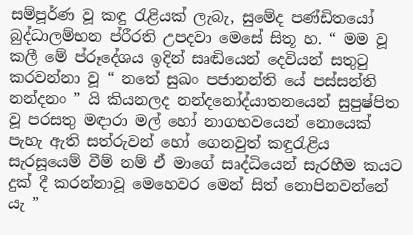සම්පූර්ණ වූ කඳු රැළියක් ලැබැ, සුමේද පණ්ඩිතයෝ බුද්ධාලම්භන ප්රීරති උපදවා මෙසේ සිතූ හ. “ මම වූ කලී මේ ප්රූදේශය ඉදින් සෘඬියෙන් දෙවියන් සතුටු කරවන්නා වූ “ නතේ සුඛං පජානන්ති යේ පස්සන්ති නන්දනං ” යි කියනලද නන්දනෝද්යාතනයෙන් සුපුෂ්පිත වූ පරසතු මඳාරා මල් හෝ නාගභවයෙන් නොයෙක් පැහැ ඇති සත්රුවන් හෝ ගෙනවුත් කඳුරැළිය සැරසූයෙම් වීම් නම් ඒ මාගේ සෘද්ධියෙන් සැරහීම කයට දුක් දී කරන්නාවූ මෙහෙවර මෙන් සිත් නොපිනවන්නේ යැ ”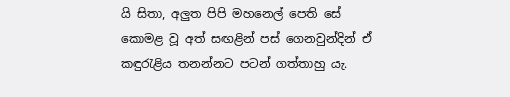යි සිතා, අලුත පිපි මහනෙල් පෙති සේ කොමළ වූ අත් සඟළින් පස් ගෙනවුන්දින් ඒ කඳුරැළිය තනන්නට පටන් ගත්ත‍ාහු යැ.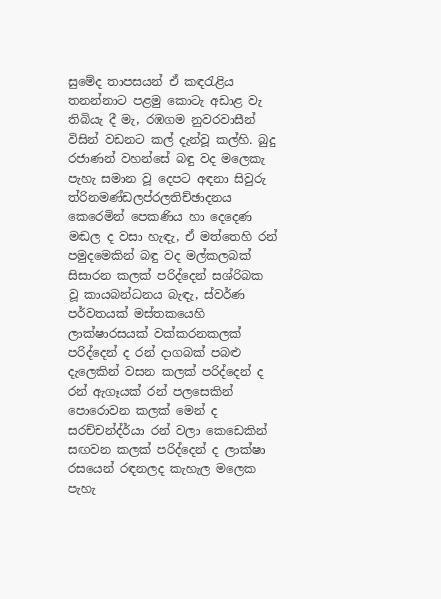සුමේද තාපසයන් ඒ කඳරැළිය තනන්නාට පළමු කොටැ අඩාළ වැ තිබියැ දී මැ, රඹගම නුවරවාසීන් විසින් වඩනට කල් දැන්වූ කල්හි. බුදු රජාණන් වහන්සේ බඳු වද මලෙකැ පැහැ සමාන වූ දෙපට අඳනා සිවුරු ත්රිනමණ්ඩලප්රලතිච්ඡාදනය කෙරෙමින් පෙකණිය හා දෙදෙණ මඬල ද වසා හැඳැ, ඒ මත්තෙහි රන් පමුදමෙකින් බඳු වද මල්කලබක් සිසාරන කලක් පරිද්දෙන් සශ්රිබක වූ කායබන්ධනය බැඳැ, ස්වර්ණ පර්වතයක් මස්තකයෙහි ලාක්ෂාරසයක් වක්කරනකලක් පරිද්දෙන් ද රන් දාගබක් පබළු දැලෙකින් වසන කලක් පරිද්දෙන් ද රන් ඇගෑයක් රන් පලසෙකින් පොරොවන කලක් මෙන් ද සරච්චන්ද්ර්යා රන් වලා කෙඩෙකින් සඟවන කලක් පරිද්දෙන් ද ලාක්ෂා රසයෙන් රඳනලද කැහැල මලෙක පැහැ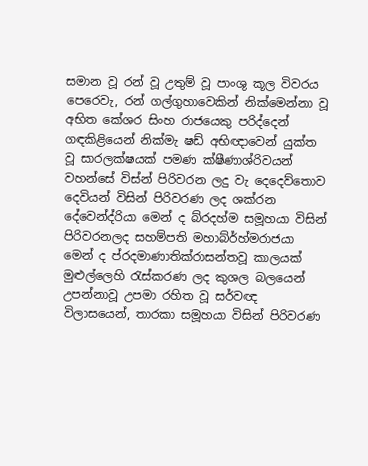සමාන වූ රන් වූ උතුම් වූ පාංශු කූල විවරය පෙරෙවැ, රන් ගල්ගුහාවෙකින් නික්මෙන්න‍ා වූ අභිත කේශර සිංහ රාජයෙකු පරිද්දෙන් ගඳකිළියෙන් නික්මැ ෂඩ් අභිඥාවෙන් යුක්ත වූ සාරලක්ෂයක් පමණ ක්ෂීණාශ්රිවයන් වහන්සේ විස්න් පිරිවරන ලදු වැ දෙදෙව්තොව දෙවියන් විසින් පිරිවරණ ලද ශක්රන දේවෙන්ද්රියා මෙන් ද බ්රදහ්ම සමූහයා විසින් පිරිවරනලද සහම්පති මහාබ්ර්හ්මරාජයා මෙන් ද ප්රදමාණාතික්රාසන්තවූ කාලයක් මුළුල්ලෙහි රැස්කරණ ලද කුශල බලයෙන් උපන්නාවූ උපමා රහිත වූ සර්වඥ විලාසයෙන්, තාරකා සමූහයා විසින් පිරිවරණ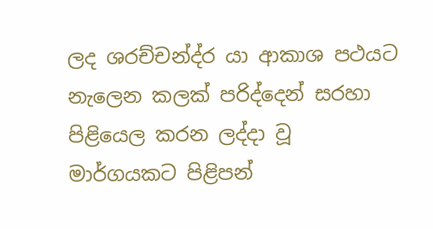ලද ශරච්චන්ද්ර යා ආකාශ පථයට නැලෙන කලක් පරිද්දෙන් සරහා පිළියෙල කරන ලද්දා වූ මාර්ගයකට පිළිපන්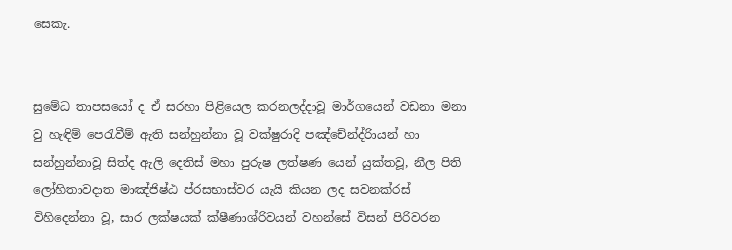සෙකැ.


සුමේධ තාපසයෝ ද ඒ සරහා පිළියෙල කරනලද්දාවූ මාර්ගයෙන් වඩනා මනා වු හැඳිම් පෙරැවීම් ඇති සන්හුන්නා වූ වක්ෂුරාදි පඤ්චේන්ද්රිායන් හා සන්හුන්නාවූ සිත්ද ඇලි දෙතිස් මහා පුරුෂ ලත්ෂණ යෙන් යුක්තවූ, නීල පිති ලෝහිතාවදාත මාඤ්ජිෂ්ඨ ප්රසභාස්වර යැයි කියන ලද සවනක්රස් විහිදෙන්න‍ා වූ, සාර ලක්ෂයක් ක්ෂීණාශ්රිවයන් වහන්සේ විසන් පිරිවරන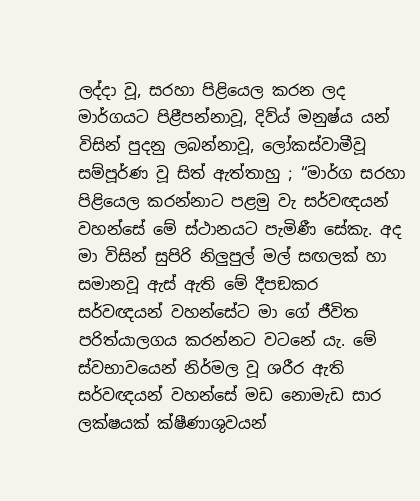ලද්දා වූ, සරහා පිළියෙල කරන ලද මාර්ගයට පිළීපන්නාවූ, දිව්ය් මනුෂ්ය යන් විසින් පුදනු ලබන්නාවූ, ලෝකස්වාමීවූ සම්පූර්ණ වූ සිත් ඇත්තාහු ; “මාර්ග සරහා පිළියෙල කරන්නාට පළමු වැ සර්වඥයන් වහන්සේ මේ ස්ථානයට පැමිණී සේකැ. අද මා විසින් සුපිරි නිලුපුල් මල් සඟලක් හා සමානවූ ඇස් ඇති මේ දීපඞකර සර්වඥයන් වහන්සේට මා ගේ ජීවිත පරිත්යාලගය කරන්නට වටනේ යැ. මේ ස්වභාවයෙන් නිර්මල වූ ශරීර ඇති සර්වඥයන් වහන්සේ මඩ නොමැඩ සාර ලක්ෂයක් ක්ෂීණාශුවයන්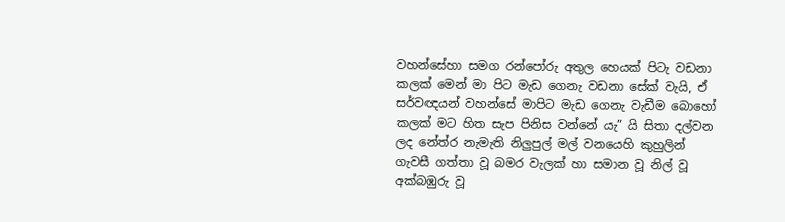වහන්සේහා සමග රන්පෝරු අතුල හෙයක් පිටැ වඩනා කලක් මෙන් මා පිට මැඩ ගෙනැ වඩනා සේක් වැයි, ඒ සර්වඥයන් වහන්සේ මාපිට මැඩ ගෙනැ වැඩීම බොහෝ කලක් මට හිත සැප පිනිස වන්නේ යැ” යි සිතා දල්වන ලද නේත්ර නැමැති නිලුපුල් මල් වනයෙහි කුහුලින් ගැවසී ගත්තා වූ බමර වැලක් හා සමාන වූ නිල් වූ අක්බඹුරු වූ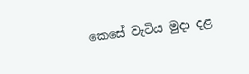කෙසේ වැටිය මුදා දළ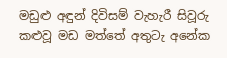මඩුළු අඳුන් දිවිසම් වැහැරී සිවූරු කළුවූ මඩ මත්තේ අතුටැ අනේක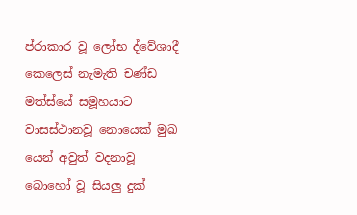ප්රාකාර වූ ලෝභ ද්වේශාදී කෙලෙස් නැමැති චණ්ඩ මත්ස්යේ සමූහයාට වාසස්ථානවූ නොයෙක් මුඛ යෙන් අවුත් වදනාවූ බොහෝ වූ සියලු දුක්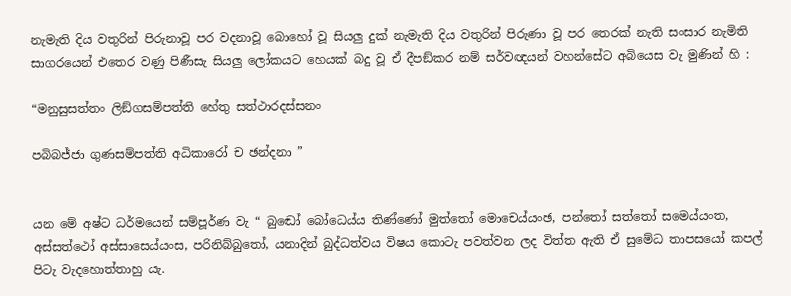නැමැති දිය වතුරින් පිරුනාවූ පර වදනාවූ බොහෝ වූ සියලු දුක් නැමැති දිය වතුරින් පිරුණා වූ පර තෙරක් නැති සංසාර නැමිති සාගරයෙන් එතෙර වණු පිණීසැ සියලු ලෝකයට හෙයක් බදු වූ ඒ දීපඞ්කර නම් සර්වඥයන් වහන්සේට අබියෙස වැ මුණින් හි :

“මනුසුසත්තං ලිඞ්ගසම්පත්ති හේතු සත්ථාරදස්සනං

පබිබජ්ජා ගුණසම්පත්ති අධිකාරෝ ච ඡන්දනා ”


යන මේ අෂ්ට ධර්මයෙන් සම්පූර්ණ වැ “ බු‍ඬෝ බෝධෙය්ය තිණ්ණෝ මුත්තෝ මොචෙය්යංඡ, පන්තෝ සත්තෝ සමෙය්යංත, අස්සත්ථෝ අස්සාසෙය්යංස, පරිනිබ්බුතෝ, යනාදින් බුද්ධත්වය විෂය කොටැ පවත්වන ලද විත්ත ඇති ඒ සුමේධ තාපසයෝ කපල් පිටැ වැදහොත්තාහු යැ.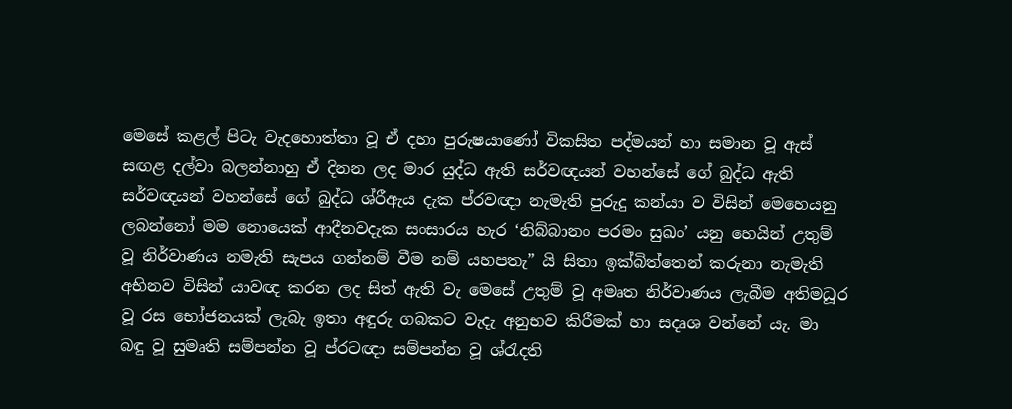මෙසේ කළල් පිටැ වැදහොත්තා වූ ඒ දහා පුරුෂයාණෝ විකසිත පද්මයන් හා සමාන වූ ඇස් සඟළ දල්වා බලන්නාහු ඒ දිනන ලද මාර යුද්ධ ඇති සර්වඥයන් වහන්සේ ගේ බුද්ධ ඇති සර්වඥයන් වහන්සේ ගේ බුද්ධ ශ්රීඇය දැක ප්රවඥා නැමැති පුරුදු කන්යා ව විසින් මෙහෙයනු ලබන්නෝ මම නොයෙක් ආදීනවදැක සංසාරය හැර ‘නිබ්බානං පරමං සුඛං’ යනු හෙයින් උතුම් වූ නිර්වාණය නමැති සැපය ගන්නම් වීම නම් යහපතැ” යි සිතා ඉක්බිත්තෙන් කරුනා නැමැති අභිනව විසින් යාවඥ කරන ලද සිත් ඇති වැ මෙසේ උතුම් වූ අමෘත නිර්වාණය ලැබීම අතිමධූර වූ රස භෝජනයක් ලැබැ ඉතා අඳුරු ගබකට වැදැ අනුභව කිරීමක් හා සදෘශ වන්නේ යැ. මා බඳු වූ සුමෘති සම්පන්න වූ ප්රටඥා සම්පන්න වූ ශ්රැදති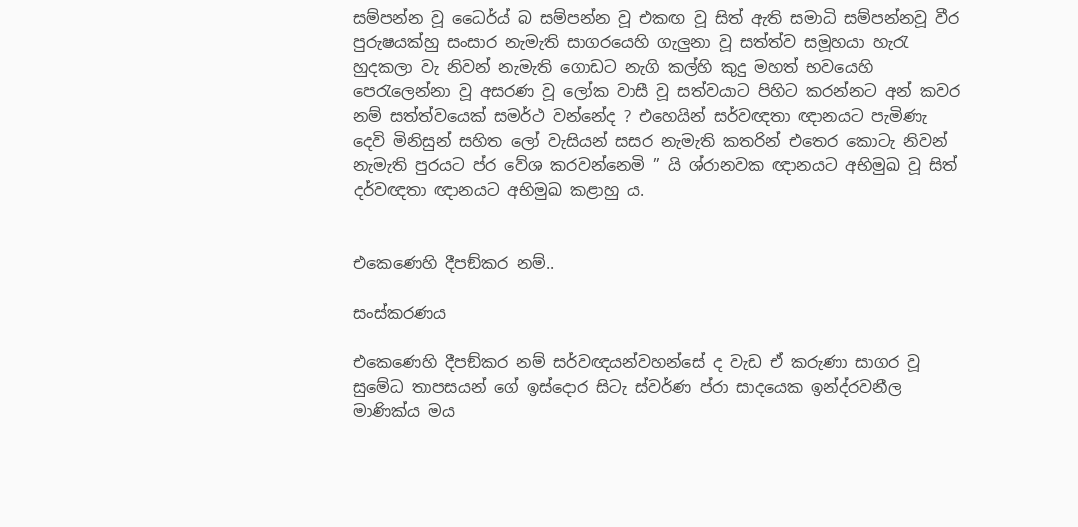සම්පන්න වූ ධෛර්ය් බ සම්පන්න වූ එකඟ වූ සිත් ඇති සමාධි සම්පන්නවූ වීර පුරුෂයක්හු සංසාර නැමැති සාගරයෙහි ගැලුනා වූ සත්ත්ව සමූහයා හැරැ හුදකලා වැ නිවන් නැමැති ගොඩට නැගි කල්හි කුදු මහත් භවයෙහි පෙරැලෙන්නා වූ අසරණ වූ ලෝක වාසී වූ සත්වයාට පිහිට කරන්නට අන් කවර නම් සත්ත්වයෙක් සමර්ථ වන්නේද ? එහෙයින් සර්වඥතා ඥානයට පැමිණැ දෙවි මිනිසුන් සහිත ලෝ වැසියන් සසර නැමැති කතරින් එතෙර කොටැ නිවන් නැමැති පුරයට ප්ර වේශ කරවන්නෙමි ” යි ශ්රානවක ඥානයට අභිමුඛ වූ සිත් දර්වඥතා ඥානයට අභිමුඛ කළාහු ය.


එකෙණෙහි දීපඞ්කර නම්..

සංස්කරණය

එකෙණෙහි දීපඞ්කර නම් සර්වඥයන්වහන්සේ ද වැඩ ඒ කරුණා සාගර වූ සුමේධ තාපසයන් ගේ ඉස්දොර සිටැ ස්වර්ණ ප්රා සාදයෙක ඉන්ද්රවනීල මාණික්ය මය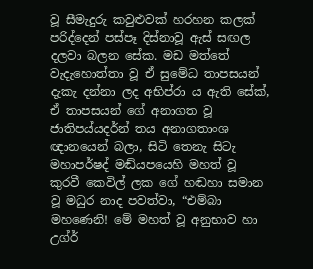වූ සීමැදුරු කවුළුවක් හරහන කලක් පරිද්දෙන් පස්පෑ දිස්නාවූ ඇස් සඟල දලවා බලන සේක. මඩ මත්තේ වැදැහොත්තා වූ ඒ සුමේධ තාපසයන් දැකැ දන්නා ලද අභිප්රා ය ඇති සේක්, ඒ තාපසයන් ගේ අනාගත වූ ජාතිපය්යදර්න් තය අනාගතාංශ ඥානයෙන් බලා, සිටි තෙනැ සිටැ මහාපර්ෂද් මඬ්යපයෙහි මහත් වූ කුරවී කෙවිල් ලක ගේ හඬහා සමාන වූ මධුර නාද පවත්වා, “එම්බා මහණෙනි! මේ මහත් වූ අනුභාව හා උග්ර්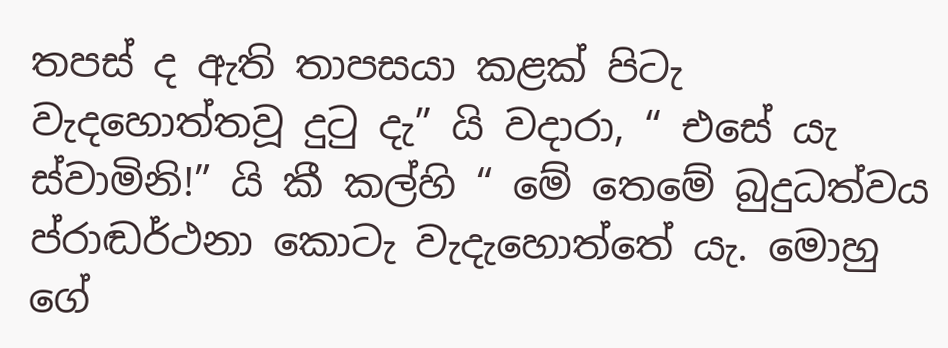තපස් ද ඇති තාපසයා කළක් පිටැ වැදහොත්තවූ දුටු දැ” යි වදාරා, “ එසේ යැ ස්වාමිනි!” යි කී කල්හි “ මේ තෙමේ බුදුධත්වය ප්රාඬර්ථනා කොටැ වැදැහොත්තේ යැ. මොහු ගේ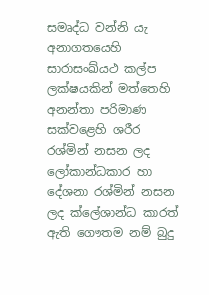සමෘද්ධ වන්නි යැ අනාගතයෙහි සාරාසංඛ්යථ කල්ප ලක්ෂයකින් මත්තෙහි අනන්තා පරිමාණ සක්වළෙහි ශරීර රශ්මින් නසන ලද ලෝකාන්ධකාර හා දේශනා රශ්මින් නසන ලද ක්ලේශාන්ධ කාරත් ඇති ගෞතම නම් බුදු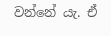වන්නේ යැ. ඒ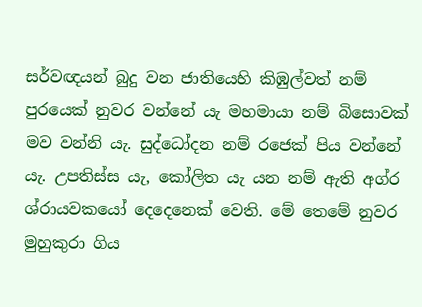සර්වඥයන් බුදු වන ජාතියෙහි කිඹුල්වත් නම් පුරයෙක් නුවර වන්නේ යැ මහමායා නම් බිසොවක් මව වන්නි යැ. සුද්ධෝදන නම් රජෙක් පිය වන්නේ යැ. උපතිස්ස යැ, කෝලිත යැ යන නම් ඇති අග්ර ශ්රායවකයෝ දෙදෙනෙක් වෙති. මේ තෙමේ නුවර මුහුකුරා ගිය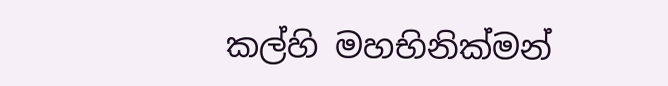කල්හි මහභිනික්මන්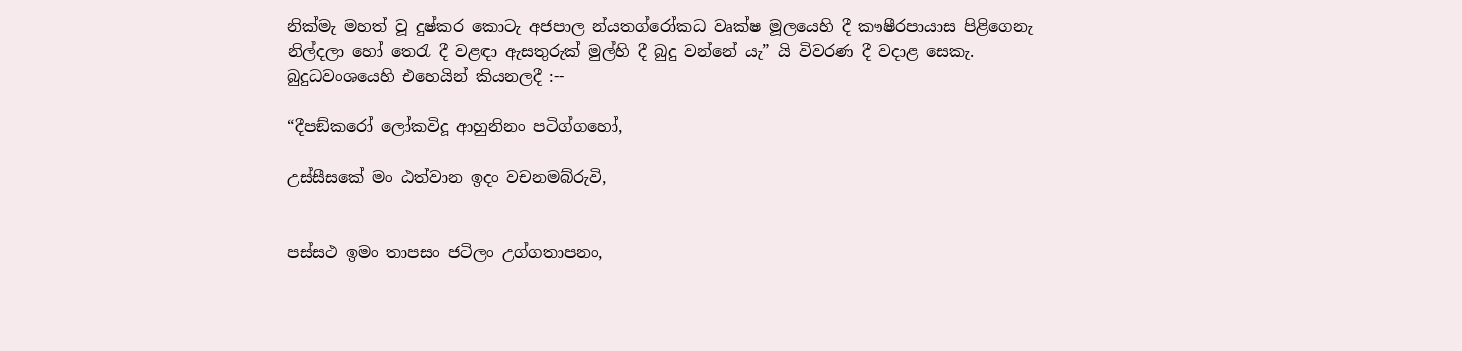නික්මැ මහත් වූ දුෂ්කර කොටැ අජපාල න්යතග්රෝකධ වෘක්ෂ මූලයෙහි දී කෟෂීරපායාස පිළිගෙනැ නිල්දලා හෝ තෙරැ දී වළඳා ඇසතුරුක් මුල්හි දී බුදු වන්නේ යැ” යි විවරණ දී වදාළ සෙකැ. බුදුධවංශයෙහි එහෙයින් කියනලදී :--

“දීපඞ්කරෝ ලෝකවිදූ ආහුනිනං පටිග්ගහෝ,

උස්සීසකේ මං ඨත්වාන ඉදං වචනමබ්රුවි,


පස්සථ ඉමං තාපසං ජටිලං උග්ගතාපනං,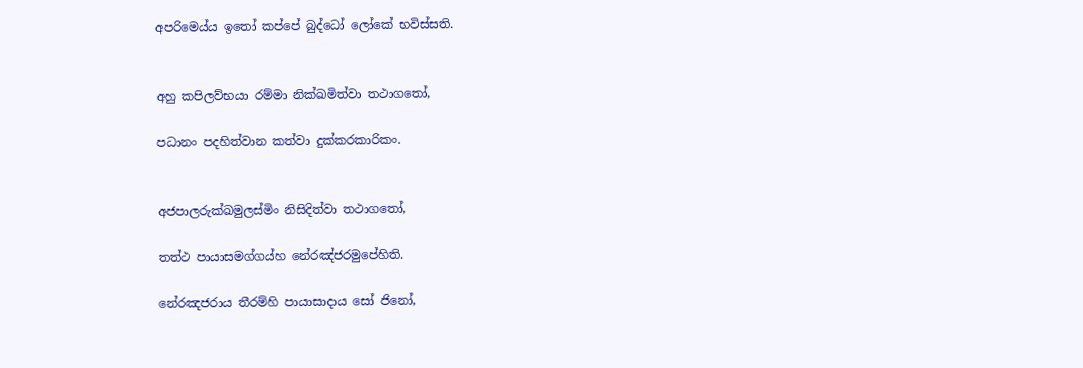අපරිමෙය්ය ඉතෝ කප්පේ බුද්ධෝ ලෝකේ භවිස්සති.


අහු කපිලව්භයා රම්මා නික්ඛමිත්වා තථාගතෝ,

පධානං පදහිත්වාන කත්වා දුක්කරකාරිකං.


අජපාලරුක්ඛමුලස්මිං නිසිදිත්වා තථාගතෝ,

තත්ථ පායාසමග්ගය්හ නේරඤ්ජරමුපේහිති.

නේරඤජරාය තීරම්හි පායාසාදාය සෝ ජිනෝ,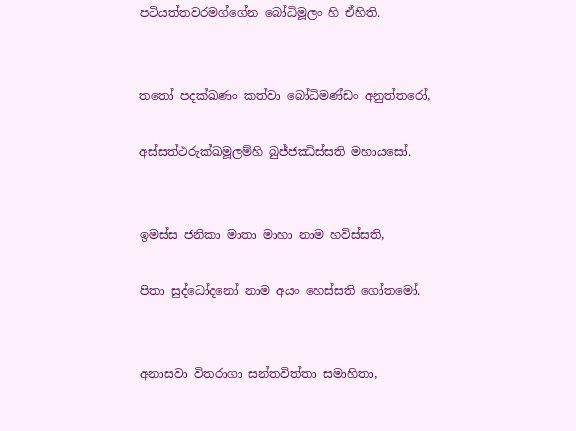පටියත්තවරමග්ගේන බෝධිමූලං හි ඒහිති.


තතෝ පදක්ඛණං කත්වා බෝධිමණ්ඩං අනුත්තරෝ,

අස්සත්ථරුක්ඛමූලම්හි බුජ්ජඣිස්සති මහායසෝ.


ඉමස්ස ජනිකා මාතා මාහා නාම හවිස්සති,

පිතා සුද්ධෝදනෝ නාම අයං හෙස්සති ගෝතමෝ.


අනාසවා විතරාගා සන්තවිත්තා සමාහිතා,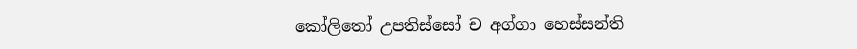කෝලිතෝ උපතිස්සෝ ච අග්ගා හෙස්සන්ති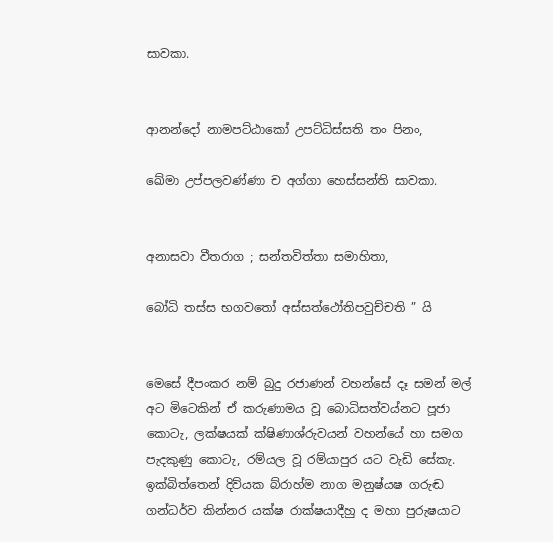සාවකා.


ආනන්දෝ නාමපට්ඨාකෝ උපට්ධිස්සති තං පිනං,

ඛේමා උප්පලවණ්ණා ච අග්ගා හෙස්සන්ති සාවකා.


අනාසවා වීතරාග ; සන්තවිත්තා සමාහිතා,

බෝධි තස්ස භගවතෝ අස්සත්ථෝතිපවුච්චති ” යි


මෙසේ දීපංකර නම් බුදු රජාණන් වහන්සේ දෑ සමන් මල් අට මිටෙකින් ඒ කරුණාමය වූ බොධිසත්වය්නට පූජා කොටැ, ලක්ෂයක් ක්ෂිණාශ්රුවයන් වහන්යේ හා සමග පැදකුණු කොටැ, රම්යල වූ රම්යාපුර යට වැඩි සේකැ. ඉක්බිත්තෙන් දිව්යක බ්රාහ්ම නාග මනුෂ්යෂ ගරුඬ ගන්ධර්ව කින්නර යක්ෂ රාක්ෂයාදීහු ද මහා පුරුෂයාට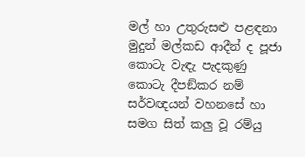මල් හා උතුරුසළු පළඳනා මුදුන් මල්කඩ ආදීන් ද පූජා කොටැ වැඳැ පැදකුණු කොටැ දීපඞ්කර නම් සර්වඥයන් වහනසේ හා සමග සිත් කලු වූ රම්යු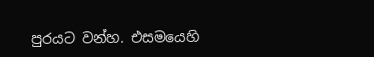පුරයට වන්හ. එසමයෙහි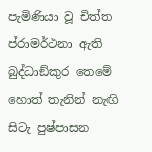පැමිණියා වූ චිත්ත ප්රාමර්ථනා ඇති බුද්ධාඞ්කුර තෙමේ හොත් තැනින් නැඟි සිටැ පුෂ්පාසන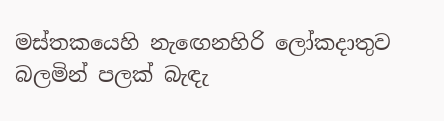මස්තකයෙහි නැ‍ඟෙනහිරි ලෝකදාතුව බලමින් පලක් බැඳැ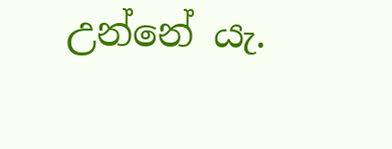උන්නේ යැ.